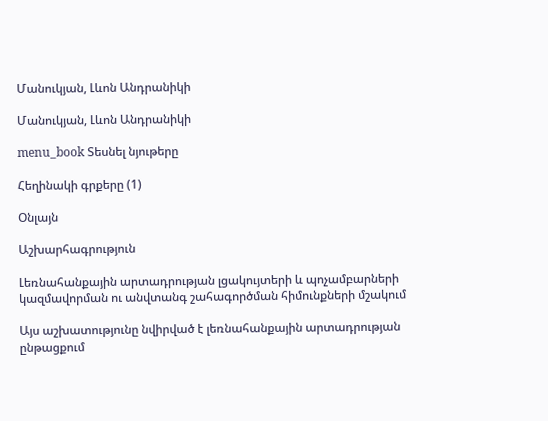Մանուկյան, Լևոն Անդրանիկի

Մանուկյան, Լևոն Անդրանիկի

menu_book Տեսնել նյութերը

Հեղինակի գրքերը (1)

Օնլայն

Աշխարհագրություն

Լեռնահանքային արտադրության լցակույտերի և պոչամբարների կազմավորման ու անվտանգ շահագործման հիմունքների մշակում

Այս աշխատությունը նվիրված է լեռնահանքային արտադրության ընթացքում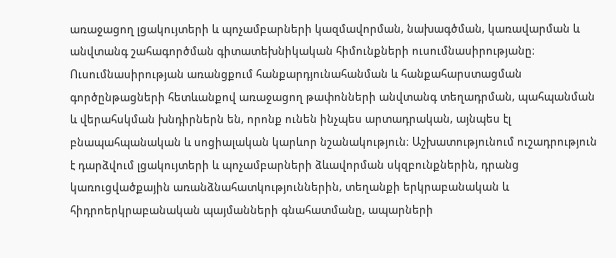առաջացող լցակույտերի և պոչամբարների կազմավորման, նախագծման, կառավարման և անվտանգ շահագործման գիտատեխնիկական հիմունքների ուսումնասիրությանը։ Ուսումնասիրության առանցքում հանքարդյունահանման և հանքահարստացման գործընթացների հետևանքով առաջացող թափոնների անվտանգ տեղադրման, պահպանման և վերահսկման խնդիրներն են, որոնք ունեն ինչպես արտադրական, այնպես էլ բնապահպանական և սոցիալական կարևոր նշանակություն։ Աշխատությունում ուշադրություն է դարձվում լցակույտերի և պոչամբարների ձևավորման սկզբունքներին, դրանց կառուցվածքային առանձնահատկություններին, տեղանքի երկրաբանական և հիդրոերկրաբանական պայմանների գնահատմանը, ապարների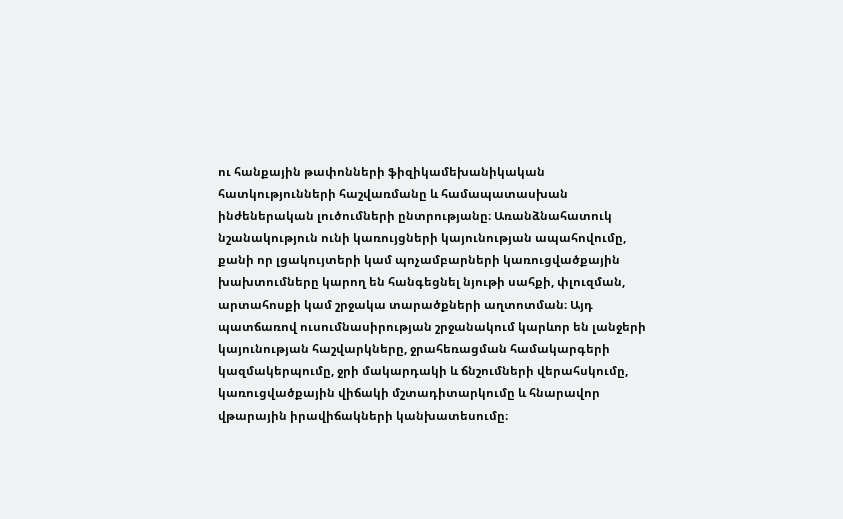ու հանքային թափոնների ֆիզիկամեխանիկական հատկությունների հաշվառմանը և համապատասխան ինժեներական լուծումների ընտրությանը։ Առանձնահատուկ նշանակություն ունի կառույցների կայունության ապահովումը, քանի որ լցակույտերի կամ պոչամբարների կառուցվածքային խախտումները կարող են հանգեցնել նյութի սահքի, փլուզման, արտահոսքի կամ շրջակա տարածքների աղտոտման։ Այդ պատճառով ուսումնասիրության շրջանակում կարևոր են լանջերի կայունության հաշվարկները, ջրահեռացման համակարգերի կազմակերպումը, ջրի մակարդակի և ճնշումների վերահսկումը, կառուցվածքային վիճակի մշտադիտարկումը և հնարավոր վթարային իրավիճակների կանխատեսումը։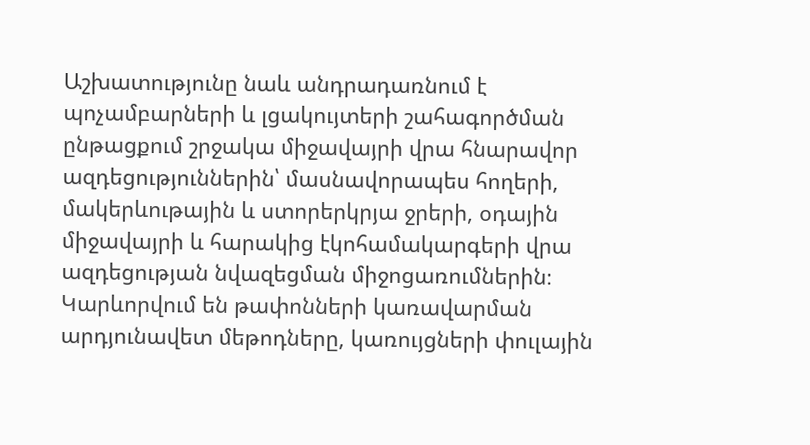Աշխատությունը նաև անդրադառնում է պոչամբարների և լցակույտերի շահագործման ընթացքում շրջակա միջավայրի վրա հնարավոր ազդեցություններին՝ մասնավորապես հողերի, մակերևութային և ստորերկրյա ջրերի, օդային միջավայրի և հարակից էկոհամակարգերի վրա ազդեցության նվազեցման միջոցառումներին։ Կարևորվում են թափոնների կառավարման արդյունավետ մեթոդները, կառույցների փուլային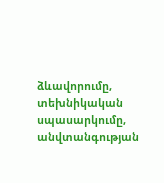ձևավորումը, տեխնիկական սպասարկումը, անվտանգության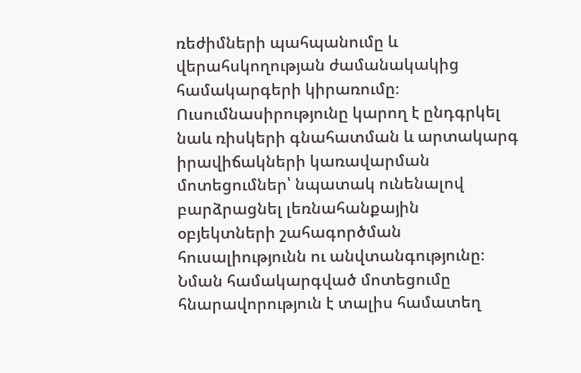ռեժիմների պահպանումը և վերահսկողության ժամանակակից համակարգերի կիրառումը։ Ուսումնասիրությունը կարող է ընդգրկել նաև ռիսկերի գնահատման և արտակարգ իրավիճակների կառավարման մոտեցումներ՝ նպատակ ունենալով բարձրացնել լեռնահանքային օբյեկտների շահագործման հուսալիությունն ու անվտանգությունը։ Նման համակարգված մոտեցումը հնարավորություն է տալիս համատեղ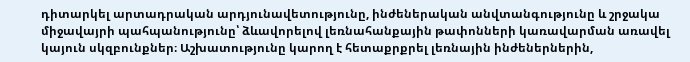դիտարկել արտադրական արդյունավետությունը, ինժեներական անվտանգությունը և շրջակա միջավայրի պահպանությունը՝ ձևավորելով լեռնահանքային թափոնների կառավարման առավել կայուն սկզբունքներ։ Աշխատությունը կարող է հետաքրքրել լեռնային ինժեներներին,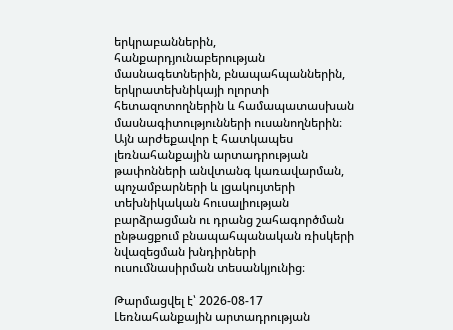երկրաբաններին, հանքարդյունաբերության մասնագետներին, բնապահպաններին, երկրատեխնիկայի ոլորտի հետազոտողներին և համապատասխան մասնագիտությունների ուսանողներին։ Այն արժեքավոր է հատկապես լեռնահանքային արտադրության թափոնների անվտանգ կառավարման, պոչամբարների և լցակույտերի տեխնիկական հուսալիության բարձրացման ու դրանց շահագործման ընթացքում բնապահպանական ռիսկերի նվազեցման խնդիրների ուսումնասիրման տեսանկյունից։

Թարմացվել է՝ 2026-08-17
Լեռնահանքային արտադրության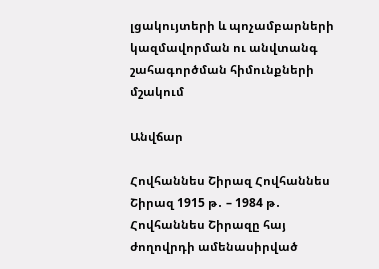լցակույտերի և պոչամբարների կազմավորման ու անվտանգ շահագործման հիմունքների մշակում

Անվճար

Հովհաննես Շիրազ Հովհաննես Շիրազ 1915 թ․ – 1984 թ․ Հովհաննես Շիրազը հայ ժողովրդի ամենասիրված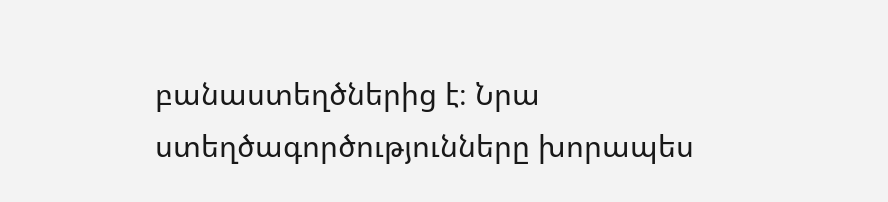բանաստեղծներից է։ Նրա ստեղծագործությունները խորապես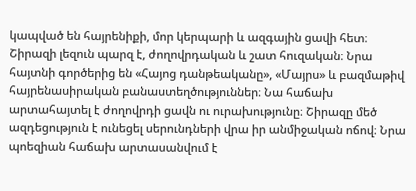կապված են հայրենիքի, մոր կերպարի և ազգային ցավի հետ։ Շիրազի լեզուն պարզ է, ժողովրդական և շատ հուզական։ Նրա հայտնի գործերից են «Հայոց դանթեականը», «Մայրս» և բազմաթիվ հայրենասիրական բանաստեղծություններ։ Նա հաճախ արտահայտել է ժողովրդի ցավն ու ուրախությունը։ Շիրազը մեծ ազդեցություն է ունեցել սերունդների վրա իր անմիջական ոճով։ Նրա պոեզիան հաճախ արտասանվում է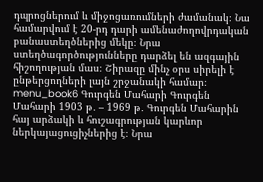դպրոցներում և միջոցառումների ժամանակ։ Նա համարվում է 20-րդ դարի ամենաժողովրդական բանաստեղծներից մեկը։ Նրա ստեղծագործությունները դարձել են ազգային հիշողության մաս։ Շիրազը մինչ օրս սիրելի է ընթերցողների լայն շրջանակի համար։ menu_book6 Գուրգեն Մահարի Գուրգեն Մահարի 1903 թ․ – 1969 թ․ Գուրգեն Մահարին հայ արձակի և հուշագրության կարևոր ներկայացուցիչներից է։ Նրա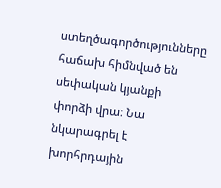ստեղծագործությունները հաճախ հիմնված են սեփական կյանքի փորձի վրա։ Նա նկարագրել է խորհրդային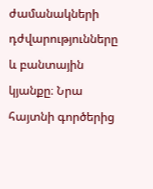ժամանակների դժվարությունները և բանտային կյանքը։ Նրա հայտնի գործերից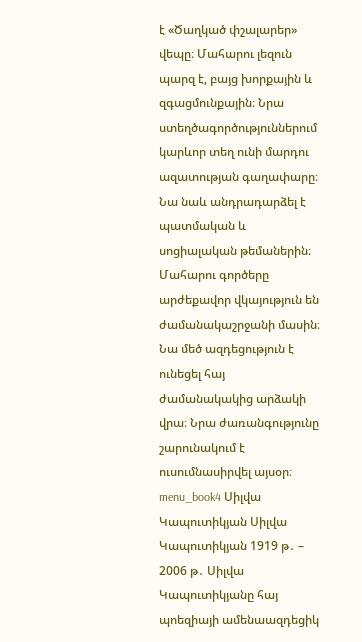է «Ծաղկած փշալարեր» վեպը։ Մահարու լեզուն պարզ է, բայց խորքային և զգացմունքային։ Նրա ստեղծագործություններում կարևոր տեղ ունի մարդու ազատության գաղափարը։ Նա նաև անդրադարձել է պատմական և սոցիալական թեմաներին։ Մահարու գործերը արժեքավոր վկայություն են ժամանակաշրջանի մասին։ Նա մեծ ազդեցություն է ունեցել հայ ժամանակակից արձակի վրա։ Նրա ժառանգությունը շարունակում է ուսումնասիրվել այսօր։ menu_book4 Սիլվա Կապուտիկյան Սիլվա Կապուտիկյան 1919 թ․ – 2006 թ․ Սիլվա Կապուտիկյանը հայ պոեզիայի ամենաազդեցիկ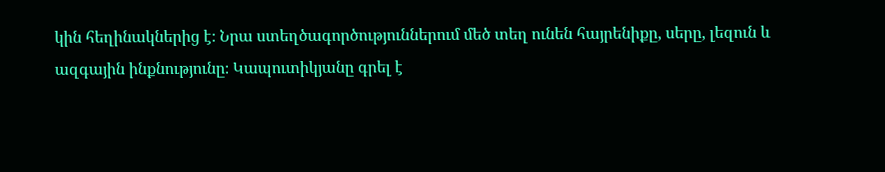կին հեղինակներից է։ Նրա ստեղծագործություններում մեծ տեղ ունեն հայրենիքը, սերը, լեզուն և ազգային ինքնությունը։ Կապուտիկյանը գրել է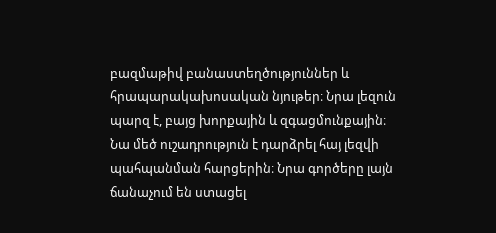բազմաթիվ բանաստեղծություններ և հրապարակախոսական նյութեր։ Նրա լեզուն պարզ է, բայց խորքային և զգացմունքային։ Նա մեծ ուշադրություն է դարձրել հայ լեզվի պահպանման հարցերին։ Նրա գործերը լայն ճանաչում են ստացել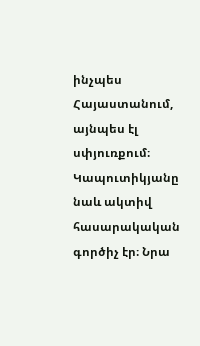ինչպես Հայաստանում, այնպես էլ սփյուռքում։ Կապուտիկյանը նաև ակտիվ հասարակական գործիչ էր։ Նրա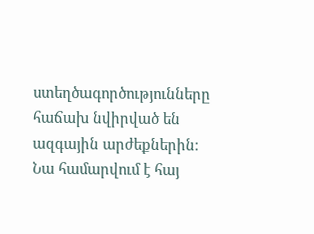ստեղծագործությունները հաճախ նվիրված են ազգային արժեքներին։ Նա համարվում է հայ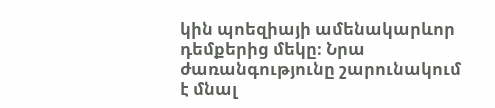կին պոեզիայի ամենակարևոր դեմքերից մեկը։ Նրա ժառանգությունը շարունակում է մնալ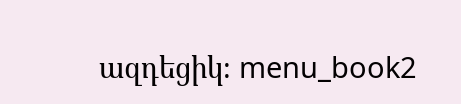ազդեցիկ։ menu_book2